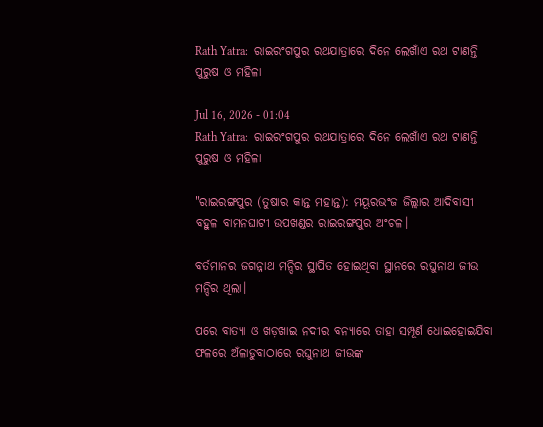Rath Yatra:  ରାଇରଂଗପୁର ରଥଯାତ୍ରାରେ ଦିନେ ଲେଖାଁଏ ରଥ ଟାଣନ୍ତି ପୁରୁଷ ଓ ମହିଳା

Jul 16, 2026 - 01:04
Rath Yatra:  ରାଇରଂଗପୁର ରଥଯାତ୍ରାରେ ଦିନେ ଲେଖାଁଏ ରଥ ଟାଣନ୍ତି ପୁରୁଷ ଓ ମହିଳା

"ରାଇରଙ୍ଗପୁର (ତୁଷାର କାନ୍ତ ମହାନ୍ତ): ମୟୂରଭଂଜ ଜିଲ୍ଲାର ଆଦିବାସୀ ବହୁଳ ବାମନଘାଟୀ ଉପଖଣ୍ଡର ରାଇରଙ୍ଗପୁର ଅଂଚଳ।

ବର୍ତମାନର ଜଗନ୍ନାଥ ମନ୍ଦିର ସ୍ଥାପିତ ହୋଇଥିବା ସ୍ଥାନରେ ରଘୁନାଥ ଜୀଉ ମନ୍ଦିର ଥିଲା।

ପରେ ବାତ୍ୟା ଓ ଖଡ଼ଖାଇ ନଦୀର ବନ୍ୟାରେ ତାହା ସମ୍ପୂର୍ଣ ଧୋଇହୋଇଯିବା ଫଳରେ ଅଁଳାଡୁବାଠାରେ ରଘୁନାଥ ଜୀଉଙ୍କ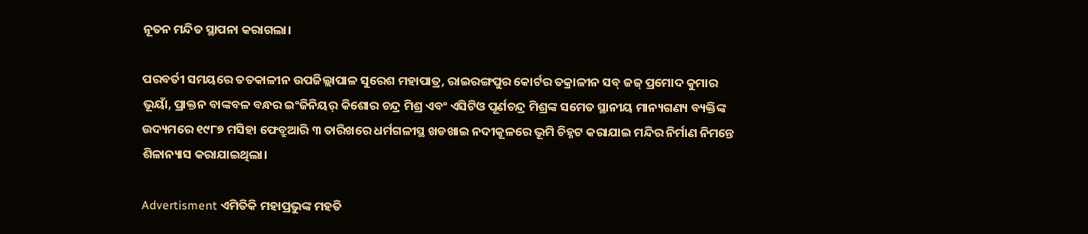ନୂତନ ମନ୍ଦିତ ସ୍ଥାପନା କରାଗଲା।

ପରବର୍ତୀ ସମୟରେ ତତକାଳୀନ ଉପଜିଲ୍ଲାପାଳ ସୁରେଶ ମହାପାତ୍ର, ରାଇରଙ୍ଗପୁର କୋର୍ଟର ତକ୍ରାଳୀନ ସବ୍ ଜଜ୍ ପ୍ରମୋଦ କୁମାର ଭୂୟାଁ, ପ୍ରାକ୍ତନ ବାଙ୍କବଳ ବନ୍ଧର ଇଂଜିନିୟର୍ କିଶୋର ଚନ୍ଦ୍ର ମିଶ୍ର ଏବଂ ଏସିଟିଓ ପୂର୍ଣଚନ୍ଦ୍ର ମିଶ୍ରଙ୍କ ସମେତ ସ୍ଥାନୀୟ ମାନ୍ୟଗଣ୍ୟ ବ୍ୟକ୍ତିଙ୍କ ଉଦ୍ୟମରେ ୧୯୮୭ ମସିହା ଫେବ୍ରୁଆରି ୩ ତାରିଖରେ ଧର୍ମଗଳୀସ୍ଥ ଖଡଖାଇ ନଦୀକୂଳରେ ଭୂମି ଚିହ୍ନଟ କରାଯାଇ ମନ୍ଦିର ନିର୍ମାଣ ନିମନ୍ତେ ଶିଳାନ୍ୟାସ କରାଯାଇଥିଲା।

Advertisment ଏମିତିକି ମହାପ୍ରଭୁଙ୍କ ମହତି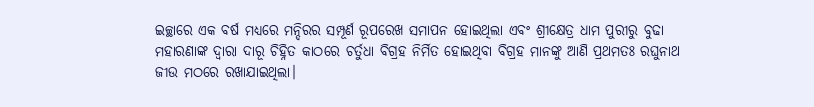ଇଚ୍ଛାରେ ଏକ ବର୍ଷ ମଧ୍ୟରେ ମନ୍ଦିରର ସମ୍ପୂର୍ଣ ରୂପରେଖ ସମାପନ ହୋଇଥିଲା ଏବଂ ଶ୍ରୀକ୍ଷେତ୍ର ଧାମ ପୁରୀରୁ ବୁଢା ମହାରଣାଙ୍କ ଦ୍ୱାରା ଦାରୂ ଚିହ୍ନିତ କାଠରେ ଚର୍ତୁଧା ବିଗ୍ରହ ନିର୍ମିତ ହୋଇଥିବା ବିଗ୍ରହ ମାନଙ୍କୁ ଆଣି ପ୍ରଥମତଃ ରଘୁନାଥ ଜୀଉ ମଠରେ ରଖାଯାଇଥିଲା।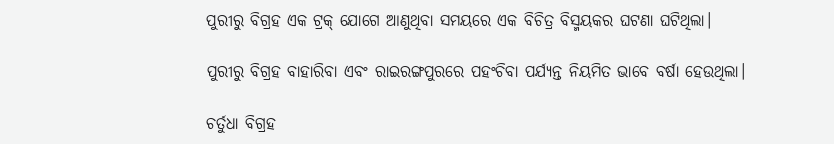ପୁରୀରୁ ବିଗ୍ରହ ଏକ ଟ୍ରକ୍ ଯୋଗେ ଆଣୁଥିବା ସମୟରେ ଏକ ବିଚିତ୍ର ବିସ୍ମୟକର ଘଟଣା ଘଟିଥିଲା।

ପୁରୀରୁ ବିଗ୍ରହ ବାହାରିବା ଏବଂ ରାଇରଙ୍ଗପୁରରେ ପହଂଚିବା ପର୍ଯ୍ୟନ୍ତ ନିୟମିତ ଭାବେ ବର୍ଷା ହେଉଥିଲା।

ଚର୍ତୁଧା ବିଗ୍ରହ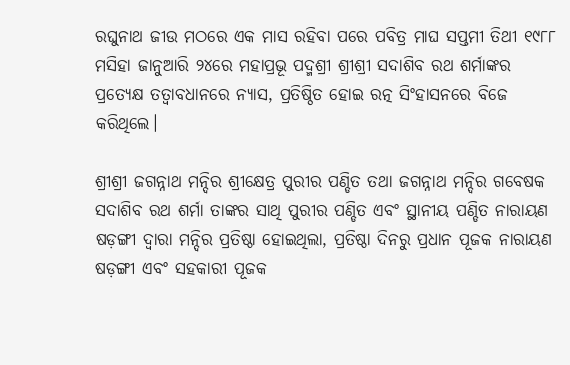ରଘୁନାଥ ଜୀଉ ମଠରେ ଏକ ମାସ ରହିବା ପରେ ପବିତ୍ର ମାଘ ସପ୍ତମୀ ତିଥୀ ୧୯୮୮ ମସିହା ଜାନୁଆରି ୨୪ରେ ମହାପ୍ରଭୂ ପଦ୍ମଶ୍ରୀ ଶ୍ରୀଶ୍ରୀ ସଦାଶିବ ରଥ ଶର୍ମାଙ୍କର ପ୍ରତ୍ୟେକ୍ଷ ତତ୍ୱାବଧାନରେ ନ୍ୟାସ, ପ୍ରତିଷ୍ଠିତ ହୋଇ ରତ୍ନ ସିଂହାସନରେ ବିଜେ କରିଥିଲେ।

ଶ୍ରୀଶ୍ରୀ ଜଗନ୍ନାଥ ମନ୍ଦିର ଶ୍ରୀକ୍ଷେତ୍ର ପୁରୀର ପଣ୍ଡିତ ତଥା ଜଗନ୍ନାଥ ମନ୍ଦିର ଗବେଷକ ସଦାଶିବ ରଥ ଶର୍ମା ତାଙ୍କର ସାଥି ପୁରୀର ପଣ୍ଡିତ ଏବଂ ସ୍ଥାନୀୟ ପଣ୍ଡିତ ନାରାୟଣ ଷଡ଼ଙ୍ଗୀ ଦ୍ୱାରା ମନ୍ଦିର ପ୍ରତିଷ୍ଠା ହୋଇଥିଲା, ପ୍ରତିଷ୍ଠା ଦିନରୁ ପ୍ରଧାନ ପୂଜକ ନାରାୟଣ ଷଡ଼ଙ୍ଗୀ ଏବଂ ସହକାରୀ ପୂଜକ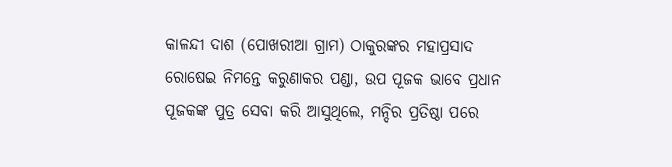କାଳନ୍ଦୀ ଦାଶ (ପୋଖରୀଆ ଗ୍ରାମ) ଠାକୁରଙ୍କର ମହାପ୍ରସାଦ ରୋଷେଇ ନିମନ୍ତେ କରୁଣାକର ପଣ୍ଡା, ଉପ ପୂଜକ ଭାବେ ପ୍ରଧାନ ପୂଜକଙ୍କ ପୁତ୍ର ସେବା କରି ଆସୁଥିଲେ, ମନ୍ଦିର ପ୍ରତିଷ୍ଠା ପରେ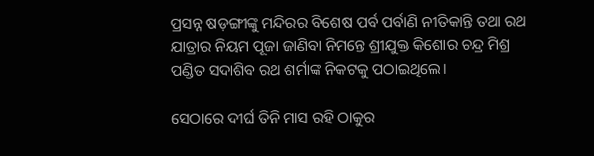ପ୍ରସନ୍ନ ଷଡ଼ଙ୍ଗୀଙ୍କୁ ମନ୍ଦିରର ବିଶେଷ ପର୍ବ ପର୍ବାଣି ନୀତିକାନ୍ତି ତଥା ରଥ ଯାତ୍ରାର ନିୟମ ପୂଜା ଜାଣିବା ନିମନ୍ତେ ଶ୍ରୀଯୁକ୍ତ କିଶୋର ଚନ୍ଦ୍ର ମିଶ୍ର ପଣ୍ଡିତ ସଦାଶିବ ରଥ ଶର୍ମାଙ୍କ ନିକଟକୁ ପଠାଇଥିଲେ।

ସେଠାରେ ଦୀର୍ଘ ତିନି ମାସ ରହି ଠାକୁର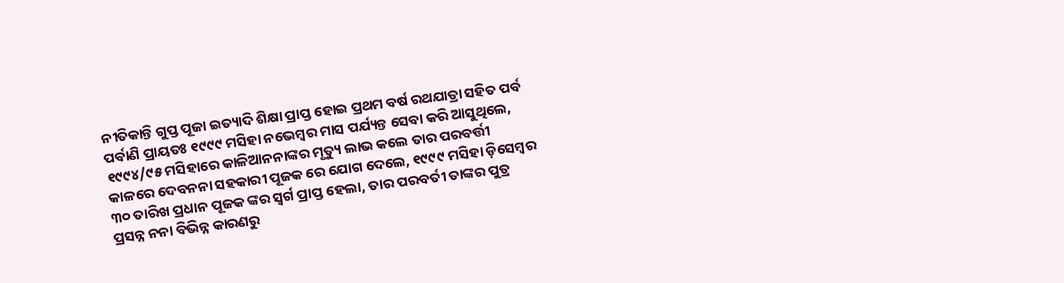ନୀତିକାନ୍ତି ଗୁପ୍ତ ପୂଜା ଇତ୍ୟାଦି ଶିକ୍ଷା ପ୍ରାପ୍ତ ହୋଇ ପ୍ରଥମ ବର୍ଷ ରଥଯାତ୍ରା ସହିତ ପର୍ବ ପର୍ବାଣି ପ୍ରାୟତଃ ୧୯୯୯ ମସିହା ନଭେମ୍ବର ମାସ ପର୍ଯ୍ୟନ୍ତ ସେବା କରି ଆସୁଥିଲେ, ୧୯୯୪/୯୫ ମସିହାରେ କାଳିଆନନାଙ୍କର ମୃତ୍ୟୁ ଲାଭ କଲେ ତାର ପରବର୍ତ୍ତୀ କାଳରେ ଦେବନନା ସହକାରୀ ପୂଜକ ରେ ଯୋଗ ଦେଲେ, ୧୯୯୯ ମସିହା ଡ଼ିସେମ୍ବର ୩୦ ତାରିଖ ପ୍ରଧାନ ପୂଜକ ଙ୍କର ସ୍ୱର୍ଗ ପ୍ରାପ୍ତ ହେଲା, ତାର ପରବର୍ତୀ ତାଙ୍କର ପୁତ୍ର ପ୍ରସନ୍ନ ନନା ବିଭିନ୍ନ କାରଣରୁ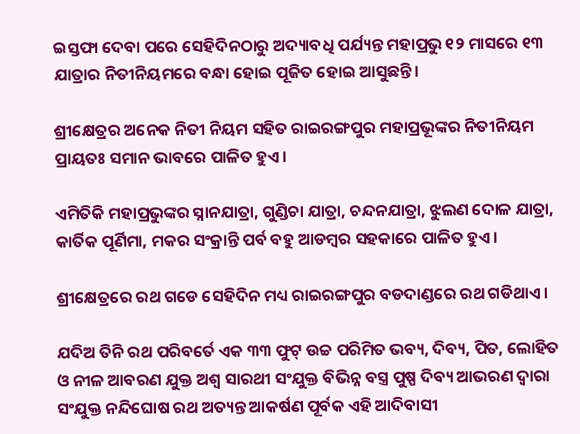ଇସ୍ତଫା ଦେବା ପରେ ସେହିଦିନଠାରୁ ଅଦ୍ୟାବଧି ପର୍ଯ୍ୟନ୍ତ ମହାପ୍ରଭୁ ୧୨ ମାସରେ ୧୩ ଯାତ୍ରାର ନିତୀନିୟମରେ ବନ୍ଧା ହୋଇ ପୂଜିତ ହୋଇ ଆସୁଛନ୍ତି।

ଶ୍ରୀକ୍ଷେତ୍ରର ଅନେକ ନିତୀ ନିୟମ ସହିତ ରାଇରଙ୍ଗପୁର ମହାପ୍ରଭୂଙ୍କର ନିତୀନିୟମ ପ୍ରାୟତଃ ସମାନ ଭାବରେ ପାଳିତ ହୁଏ।

ଏମିତିକି ମହାପ୍ରଭୁଙ୍କର ସ୍ନାନଯାତ୍ରା, ଗୁଣ୍ଡିଚା ଯାତ୍ରା, ଚନ୍ଦନଯାତ୍ରା, ଝୁଲଣ ଦୋଳ ଯାତ୍ରା, କାର୍ତିକ ପୂର୍ଣିମା, ମକର ସଂକ୍ରାନ୍ତି ପର୍ବ ବହୁ ଆଡମ୍ବର ସହକାରେ ପାଳିତ ହୁଏ।

ଶ୍ରୀକ୍ଷେତ୍ରରେ ରଥ ଗଡେ ସେହିଦିନ ମଧ୍ୟ ରାଇରଙ୍ଗପୁର ବଡଦାଣ୍ଡରେ ରଥ ଗଡିଥାଏ।

ଯଦିଅ ତିନି ରଥ ପରିବର୍ତେ ଏକ ୩୩ ଫୁଟ୍ ଉଚ୍ଚ ପରିମିତ ଭବ୍ୟ, ଦିବ୍ୟ, ପିତ, ଲୋହିତ ଓ ନୀଳ ଆବରଣ ଯୁକ୍ତ ଅଶ୍ୱ ସାରଥୀ ସଂଯୁକ୍ତ ବିଭିନ୍ନ ବସ୍ତ୍ର ପୁଷ୍ପ ଦିବ୍ୟ ଆଭରଣ ଦ୍ୱାରା ସଂଯୁକ୍ତ ନନ୍ଦିଘୋଷ ରଥ ଅତ୍ୟନ୍ତ ଆକର୍ଷଣ ପୂର୍ବକ ଏହି ଆଦିବାସୀ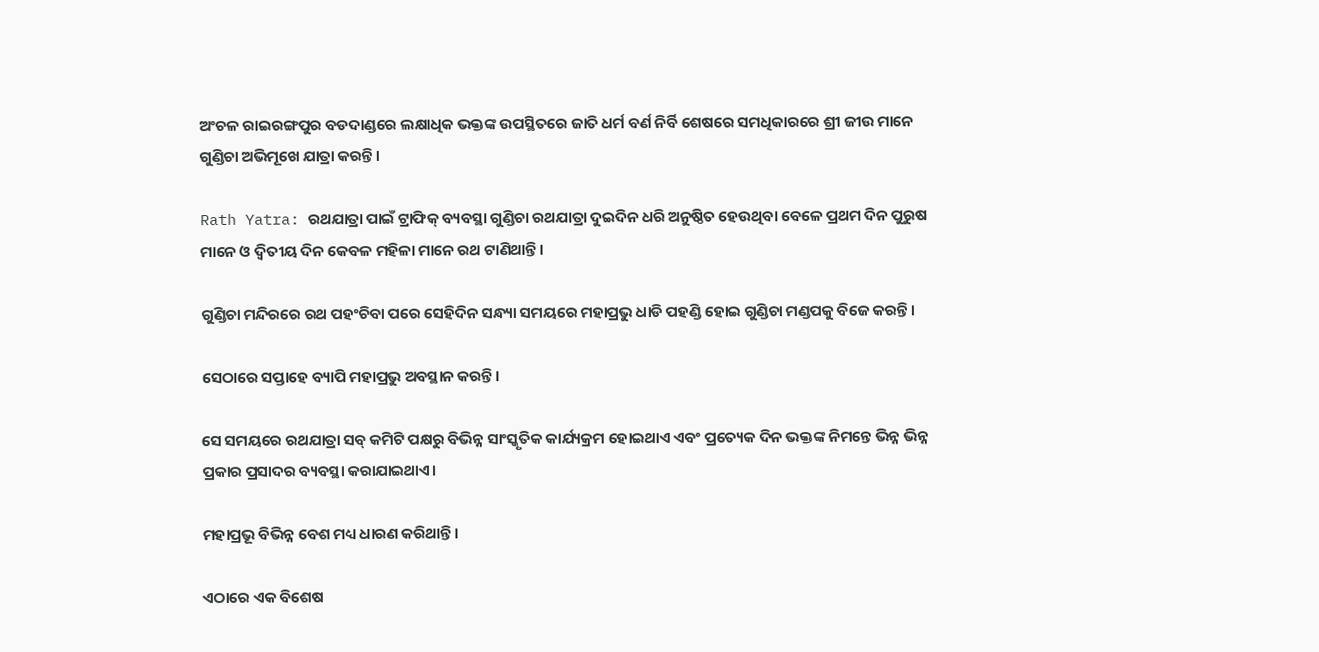ଅଂଚଳ ରାଇରଙ୍ଗପୁର ବଡଦାଣ୍ଡରେ ଲକ୍ଷାଧିକ ଭକ୍ତଙ୍କ ଉପସ୍ଥିତରେ ଜାତି ଧର୍ମ ବର୍ଣ ନିର୍ବି ଶେଷରେ ସମଧିକାରରେ ଶ୍ରୀ ଜୀଉ ମାନେ ଗୁଣ୍ଡିଚା ଅଭିମୂଖେ ଯାତ୍ରା କରନ୍ତି।

Rath Yatra: ରଥଯାତ୍ରା ପାଇଁ ଟ୍ରାଫିକ୍‌ ବ୍ୟବସ୍ଥା ଗୁଣ୍ଡିଚା ରଥଯାତ୍ରା ଦୁଇଦିନ ଧରି ଅନୁଷ୍ଠିତ ହେଉଥିବା ବେଳେ ପ୍ରଥମ ଦିନ ପୁରୁଷ ମାନେ ଓ ଦ୍ୱିତୀୟ ଦିନ କେବଳ ମହିଳା ମାନେ ରଥ ଟାଣିଥାନ୍ତି।

ଗୁଣ୍ଡିଚା ମନ୍ଦିରରେ ରଥ ପହଂଚିବା ପରେ ସେହିଦିନ ସନ୍ଧ୍ୟା ସମୟରେ ମହାପ୍ରଭୁ ଧାଡି ପହଣ୍ଡି ହୋଇ ଗୁଣ୍ଡିଚା ମଣ୍ଡପକୁ ବିଜେ କରନ୍ତି।

ସେଠାରେ ସପ୍ତାହେ ବ୍ୟାପି ମହାପ୍ରଭୁ ଅବସ୍ଥାନ କରନ୍ତି।

ସେ ସମୟରେ ରଥଯାତ୍ରା ସବ୍ କମିଟି ପକ୍ଷରୁ ବିଭିନ୍ନ ସାଂସ୍କୃତିକ କାର୍ଯ୍ୟକ୍ରମ ହୋଇଥାଏ ଏବଂ ପ୍ରତ୍ୟେକ ଦିନ ଭକ୍ତଙ୍କ ନିମନ୍ତେ ଭିନ୍ନ ଭିନ୍ନ ପ୍ରକାର ପ୍ରସାଦର ବ୍ୟବସ୍ଥା କରାଯାଇଥାଏ।

ମହାପ୍ରଭୂ ବିଭିନ୍ନ ବେଶ ମଧ୍ୟ ଧାରଣ କରିଥାନ୍ତି।

ଏଠାରେ ଏକ ବିଶେଷ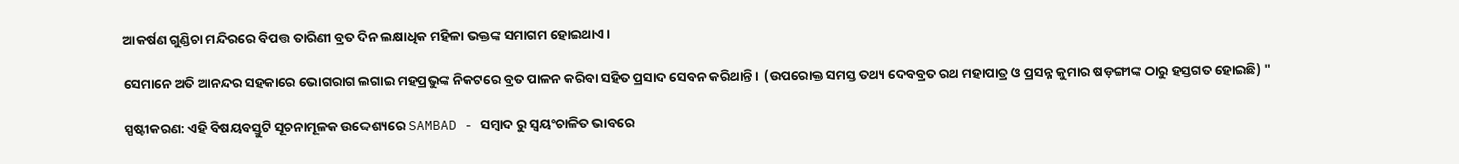ଆକର୍ଷଣ ଗୁଣ୍ଡିଚା ମନ୍ଦିରରେ ବିପତ୍ତ ତାରିଣୀ ବ୍ରତ ଦିନ ଲକ୍ଷାଧିକ ମହିଳା ଭକ୍ତଙ୍କ ସମାଗମ ହୋଇଥାଏ।

ସେମାନେ ଅତି ଆନନ୍ଦର ସହକାରେ ଭୋଗରାଗ ଲଗାଇ ମହପ୍ରଭୁଙ୍କ ନିକଟରେ ବ୍ରତ ପାଳନ କରିବା ସହିତ ପ୍ରସାଦ ସେବନ କରିଥାନ୍ତି।  (ଉପରୋକ୍ତ ସମସ୍ତ ତଥ୍ୟ ଦେବବ୍ରତ ରଥ ମହାପାତ୍ର ଓ ପ୍ରସନ୍ନ କୁମାର ଷଡ଼ଙ୍ଗୀଙ୍କ ଠାରୁ ହସ୍ତଗତ ହୋଇଛି) "

ସ୍ପଷ୍ଟୀକରଣ: ଏହି ବିଷୟବସ୍ତୁଟି ସୂଚନାମୂଳକ ଉଦ୍ଦେଶ୍ୟରେ SAMBAD - ସମ୍ବାଦ ରୁ ସ୍ୱୟଂଚାଳିତ ଭାବରେ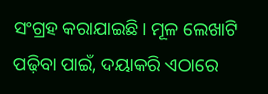ସଂଗ୍ରହ କରାଯାଇଛି। ମୂଳ ଲେଖାଟି ପଢ଼ିବା ପାଇଁ, ଦୟାକରି ଏଠାରେ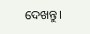ଦେଖନ୍ତୁ।